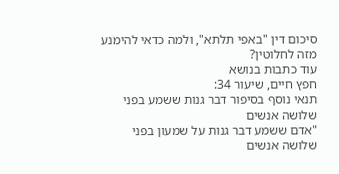סיכום דין "באפי תלתא", ולמה כדאי להימנע מזה לחלוטין?
עוד כתבות בנושא
חפץ חיים, שיעור 34:
תנאי נוסף בסיפור דבר גנות ששמע בפני שלושה אנשים
"אדם ששמע דבר גנות על שמעון בפני שלושה אנשים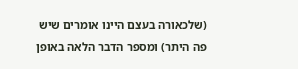(שלכאורה בעצם היינו אומרים שיש פה היתר) ומספר הדבר הלאה באופן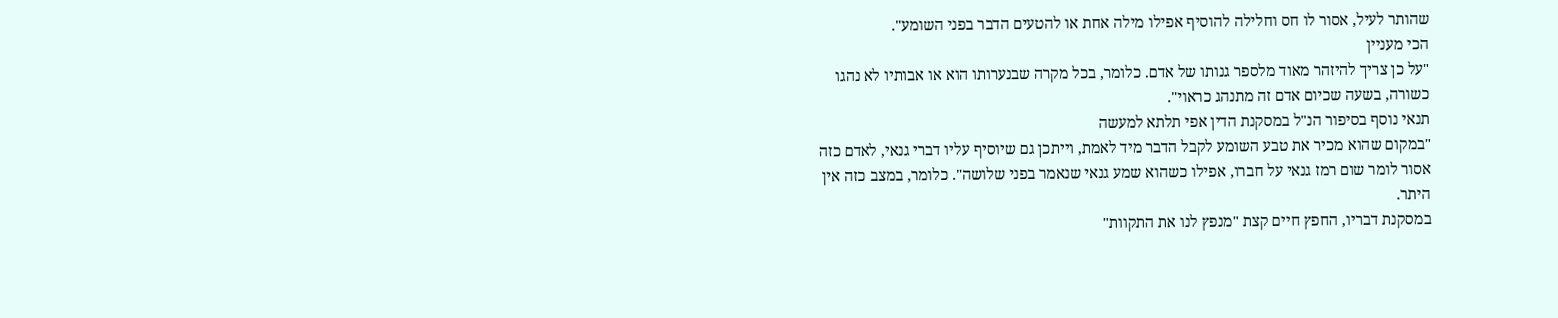שהותר לעיל, אסור לו חס וחלילה להוסיף אפילו מילה אחת או להטעים הדבר בפני השומע".
הכי מעניין
"על כן צריך להיזהר מאוד מלספר גנותו של אדם. כלומר, בכל מקרה שבנערותו הוא או אבותיו לא נהגו כשורה, בשעה שכיום אדם זה מתנהג כראוי".
תנאי נוסף בסיפור הנ"ל במסקנת הדין אפי תלתא למעשה
"במקום שהוא מכיר את טבע השומע לקבל הדבר מיד לאמת, וייתכן גם שיוסיף עליו דברי גנאי, לאדם כזה אסור לומר שום רמז גנאי על חברו, אפילו כשהוא שמע גנאי שנאמר בפני שלושה". כלומר, במצב כזה אין היתר.
במסקנת דבריו, החפץ חיים קצת "מנפץ לנו את התקוות"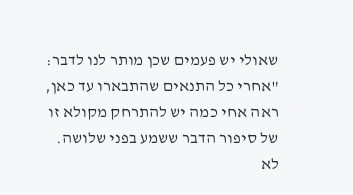שאולי יש פעמים שכן מותר לנו לדבר: "אחרי כל התנאים שהתבארו עד כאן, ראה אחי כמה יש להתרחק מקולא זו של סיפור הדבר ששמע בפני שלושה. לא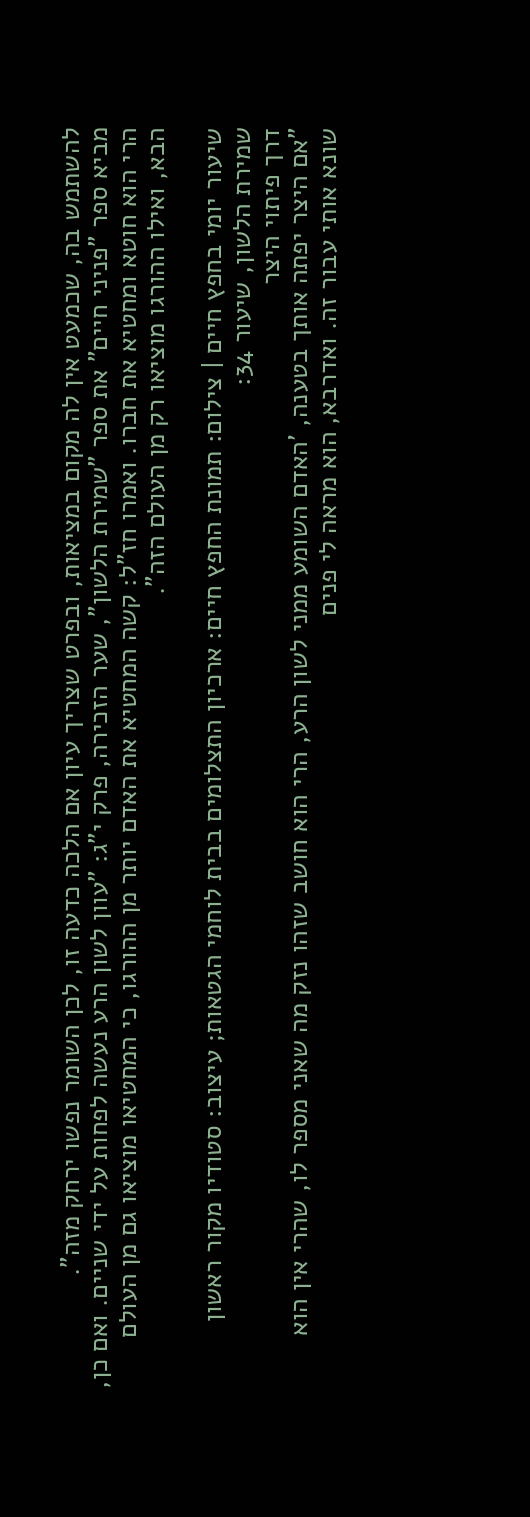להשתמש בה, שכמעט אין לה מקום במציאות, ובפרט שצריך עיון אם הלכה כדעה זו, לכן השומר נפשו ירחק מזה".
מביא ספר "פניני חיים" את ספר "שמירת הלשון", שער הזכירה, פרק י"ג: "עוון לשון הרע נעשה לפחות על ידי שניים. ואם כן, הרי הוא חוטא ומחטיא את חברו. ואמרו חז"ל: קשה המחטיא את האדם יותר מן ההורגו, כי המחטיאו מוציאו גם מן העולם הבא, ואילו ההורגו מוציאו רק מן העולם הזה".

שיעור יומי בחפץ חיים | צילום: תמונת החפץ חיים: ארכיון התצלומים בבית לוחמי הגטאות; עיצוב: סטודיו מקור ראשון
שמירת הלשון, שיעור 34:
דרך פיתוי היצר
"אם היצר יפתה אותך בטענה, 'האדם השומע ממני לשון הרע, הרי הוא חושב שזהו נזק מה שאני מספר לו, שהרי אין הוא שונא אותי עבור זה. ואדרבא, הוא מראה לי פנים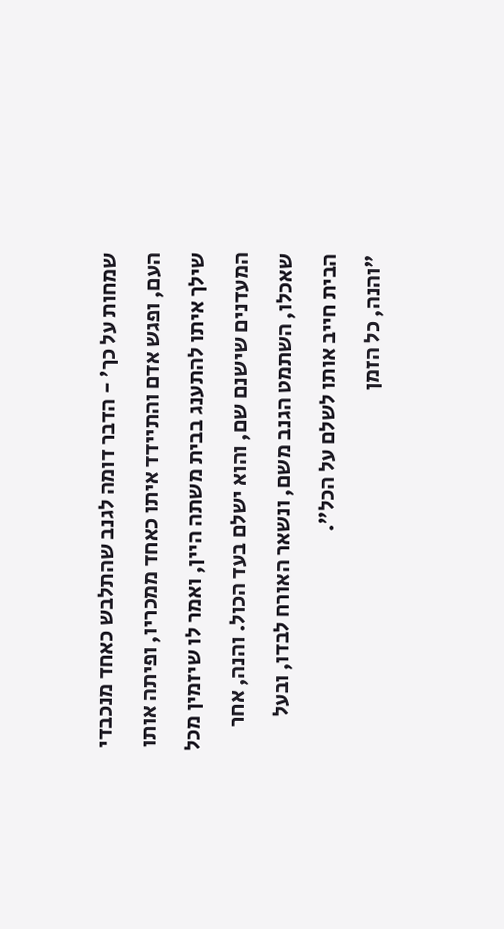שמחות על כך' - הדבר דומה לגנב שהתלבש כאחד מנכבדי העם, ופגש אדם והתיידד איתו כאחד ממכריו, ופיתה אותו שילך איתו להתענג בבית משתה היין, ואמר לו שיזמין מכל המעדנים שישנם שם, והוא ישלם בעד הכול. והנה, אחר שאכלו, השתמט הגנב משם, ונשאר האורח לבדו, ובעל הבית חייב אותו לשלם על הכל".
"והנה, כל הזמן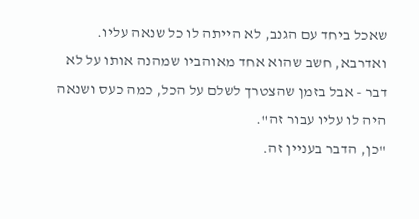שאכל ביחד עם הגנב, לא הייתה לו כל שנאה עליו. ואדרבא, חשב שהוא אחד מאוהביו שמהנה אותו על לא דבר - אבל בזמן שהצטרך לשלם על הכל, כמה כעס ושנאה היה לו עליו עבור זה".
"כן, הדבר בעניין זה.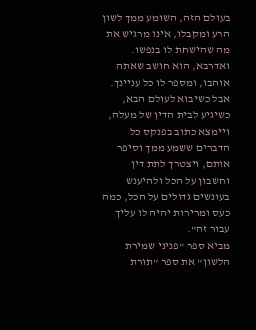בעולם הזה, השומע ממך לשון הרע ומקבלו, אינו מרגיש את מה שהישחת לו בנפשו. ואדרבא, הוא חושב שאתה אוהבו, ומספר לו כל עניינך. אבל כשיבוא לעולם הבא, כשיגיע לבית הדין של מעלה, ויימצא כתוב בפנקס כל הדברים ששמע ממך וסיפר אותם, ויצטרך לתת דין וחשבון על הכל ולהיענש בעונשים גדולים על הכל, כמה כעס ומרירות יהיה לו עליך עבור זה".
מביא ספר "פניני שמירת הלשון" את ספר "תורת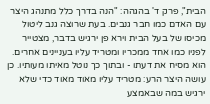הבית", פרק ד' בהגהה: "הנה בדרך כלל מתנהג היצר עם האדם כמו חבר גנבים. בעת שרוצה גנב ליטול מכיסו של בעל הבית וירא פן ירגיש בדבר, מצטייר לפניו כמו אחד ממכריו ומטריד עליו בעניינים אחרים. הוא מסיח את דעתו - ובתוך כך נוטל מאיתו מעותיו. כן עושה היצר הרע: מטריד עליו מאוד מאוד כדי שלא ירגיש במה שבאמצע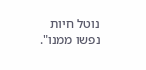נוטל חיות נפשו ממנו".